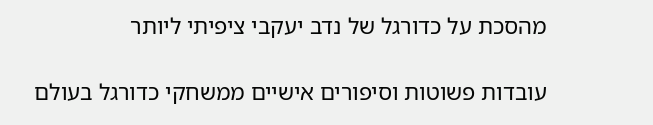מהסכת על כדורגל של נדב יעקבי ציפיתי ליותר

עובדות פשוטות וסיפורים אישיים ממשחקי כדורגל בעולם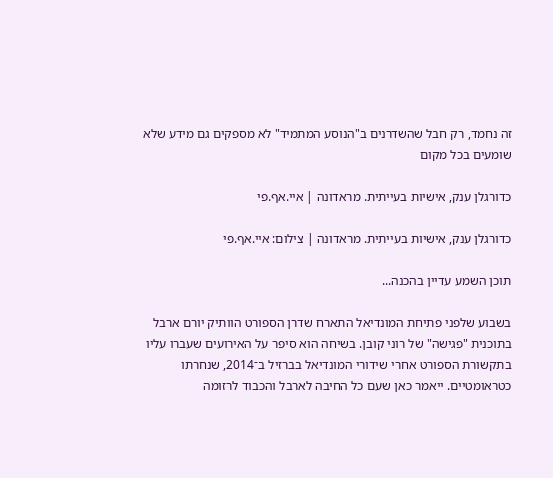זה נחמד, רק חבל שהשדרנים ב"הנוסע המתמיד" לא מספקים גם מידע שלא שומעים בכל מקום

כדורגלן ענק, אישיות בעייתית. מראדונה | איי.אף.פי

כדורגלן ענק, אישיות בעייתית. מראדונה | צילום: איי.אף.פי

תוכן השמע עדיין בהכנה...

בשבוע שלפני פתיחת המונדיאל התארח שדרן הספורט הוותיק יורם ארבל בתוכנית "פגישה" של רוני קובן. בשיחה הוא סיפר על האירועים שעברו עליו בתקשורת הספורט אחרי שידורי המונדיאל בברזיל ב־2014, שנחרתו כטראומטיים. ייאמר כאן שעם כל החיבה לארבל והכבוד לרזומה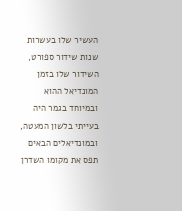העשיר שלו בעשרות שנות שידור ספורט, השידור שלו בזמן המונדיאל ההוא ובמיוחד בגמר היה בעייתי בלשון המעטה, ובמונדיאלים הבאים תפס את מקומו השדרן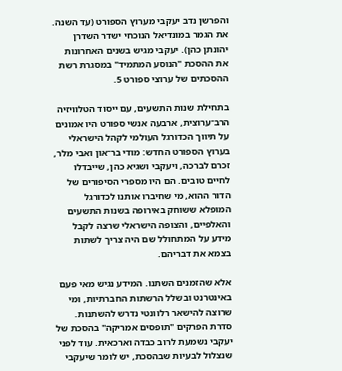והפרשן נדב יעקבי מערוץ הספורט (עד השנה. את הגמר במונדיאל הנוכחי ישדר השדרן יהונתן כהן). יעקבי מגיש בשנים האחרונות את ההסכת "הנוסע המתמיד" במסגרת רשת ההסכתים של ערוצי ספורט 5.

בתחילת שנות התשעים, עם ייסוד הטלוויזיה הרב־ערוצית, ארבעה אנשי ספורט היו אמונים על תיווך הכדורגל העולמי לקהל הישראלי בערוץ הספורט החדש: מודי בר־און ואבי מלר, זכרם לברכה, ויעקבי ושגיא כהן, שייבדלו לחיים טובים. הם היו מספרי הסיפורים של הדור ההוא, מי שחיברו אותנו לכדורגל המופלא ששוחק באירופה בשנות התשעים והאלפיים, והצופה הישראלי שרצה לקבל מידע על המתחולל שם היה צריך לשתות בצמא את דבריהם.

אלא שהזמנים השתנו. המידע נגיש מאי פעם באינטרנט ובשלל הרשתות החברתיות, ומי שרוצה להישאר רלוונטי נדרש להשתנות. סדרת הפרקים "תופסים אמריקה" בהסכת של יעקבי נשמעת לרוב כבדה וארכאית. עוד לפני שנצלול לבעיות שבהסכת, יש לומר שיעקבי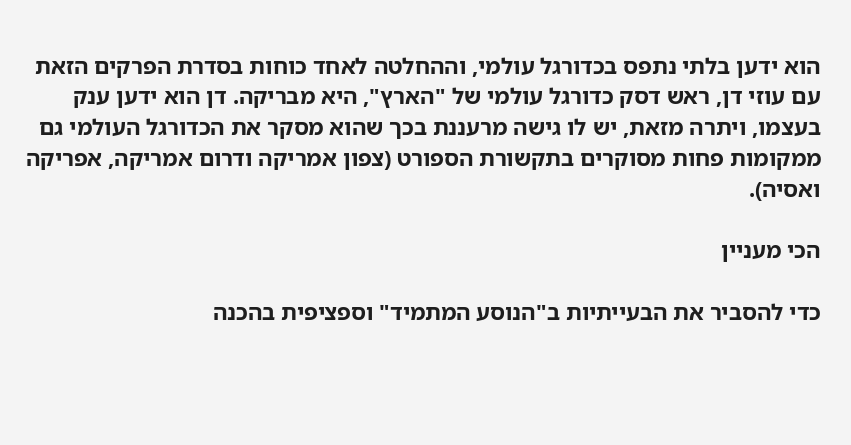הוא ידען בלתי נתפס בכדורגל עולמי, וההחלטה לאחד כוחות בסדרת הפרקים הזאת עם עוזי דן, ראש דסק כדורגל עולמי של "הארץ", היא מבריקה. דן הוא ידען ענק בעצמו, ויתרה מזאת, יש לו גישה מרעננת בכך שהוא מסקר את הכדורגל העולמי גם ממקומות פחות מסוקרים בתקשורת הספורט (צפון אמריקה ודרום אמריקה, אפריקה ואסיה).

הכי מעניין

כדי להסביר את הבעייתיות ב"הנוסע המתמיד" וספציפית בהכנה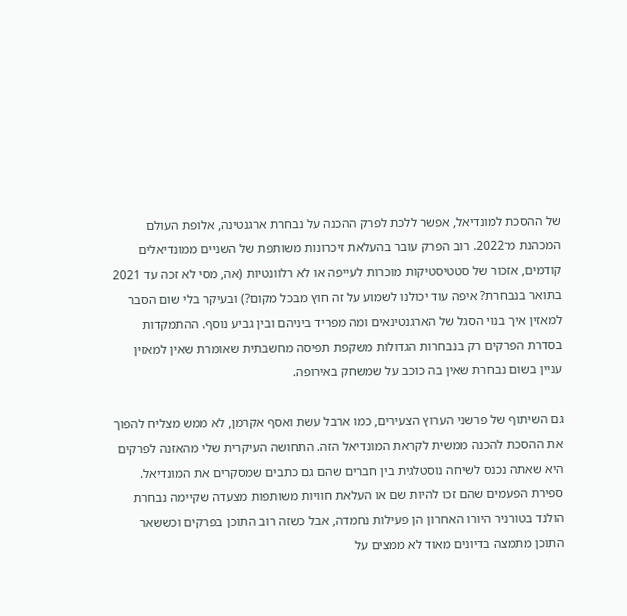של ההסכת למונדיאל, אפשר ללכת לפרק ההכנה על נבחרת ארגנטינה, אלופת העולם המכהנת מ־2022. רוב הפרק עובר בהעלאת זיכרונות משותפת של השניים ממונדיאלים קודמים, אזכור של סטטיסטיקות מוכרות לעייפה או לא רלוונטיות (אה, מסי לא זכה עד 2021 בתואר בנבחרת? איפה עוד יכולנו לשמוע על זה חוץ מבכל מקום?) ובעיקר בלי שום הסבר למאזין איך בנוי הסגל של הארגנטינאים ומה מפריד ביניהם ובין גביע נוסף. ההתמקדות בסדרת הפרקים רק בנבחרות הגדולות משקפת תפיסה מחשבתית שאומרת שאין למאזין עניין בשום נבחרת שאין בה כוכב על שמשחק באירופה.

גם השיתוף של פרשני הערוץ הצעירים, כמו ארבל עשת ואסף אקרמן, לא ממש מצליח להפוך את ההסכת להכנה ממשית לקראת המונדיאל הזה. התחושה העיקרית שלי מהאזנה לפרקים היא שאתה נכנס לשיחה נוסטלגית בין חברים שהם גם כתבים שמסקרים את המונדיאל. ספירת הפעמים שהם זכו להיות שם או העלאת חוויות משותפות מצעדה שקיימה נבחרת הולנד בטורניר היורו האחרון הן פעילות נחמדה, אבל כשזה רוב התוכן בפרקים וכששאר התוכן מתמצה בדיונים מאוד לא ממצים על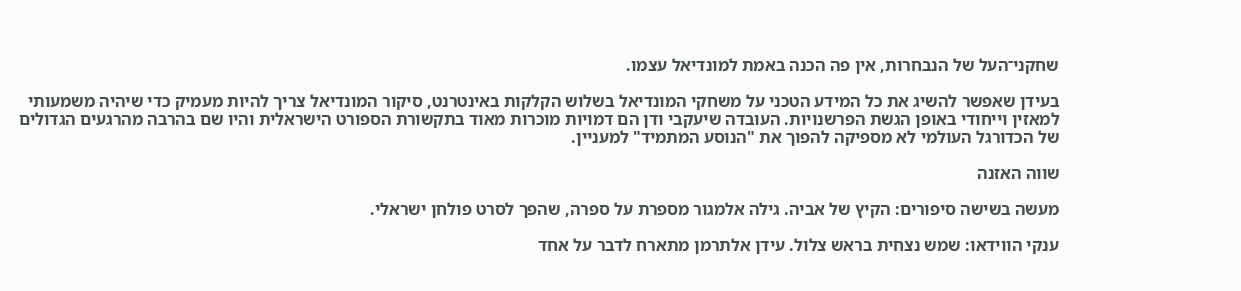שחקני־העל של הנבחרות, אין פה הכנה באמת למונדיאל עצמו.

בעידן שאפשר להשיג את כל המידע הטכני על משחקי המונדיאל בשלוש הקלקות באינטרנט, סיקור המונדיאל צריך להיות מעמיק כדי שיהיה משמעותי למאזין וייחודי באופן הגשת הפרשנויות. העובדה שיעקבי ודן הם דמויות מוכרות מאוד בתקשורת הספורט הישראלית והיו שם בהרבה מהרגעים הגדולים של הכדורגל העולמי לא מספיקה להפוך את "הנוסע המתמיד" למעניין.

שווה האזנה

מעשה בשישה סיפורים: הקיץ של אביה. גילה אלמגור מספרת על ספרה, שהפך לסרט פולחן ישראלי.

ענקי הווידאו: שמש נצחית בראש צלול. עידן אלתרמן מתארח לדבר על אחד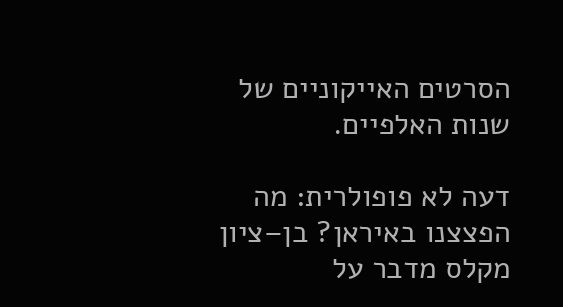הסרטים האייקוניים של שנות האלפיים.

דעה לא פופולרית: מה הפצצנו באיראן? בן–ציון מקלס מדבר על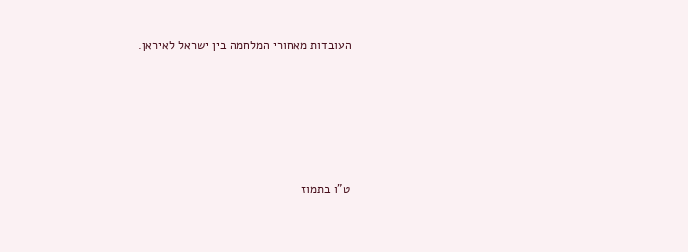העובדות מאחורי המלחמה בין ישראל לאיראן.









ט"ו בתמוז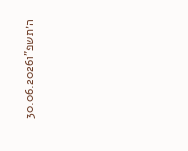ה׳תשפ"ו30.06.2026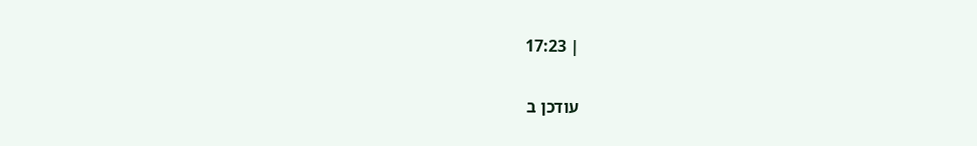| 17:23

עודכן ב